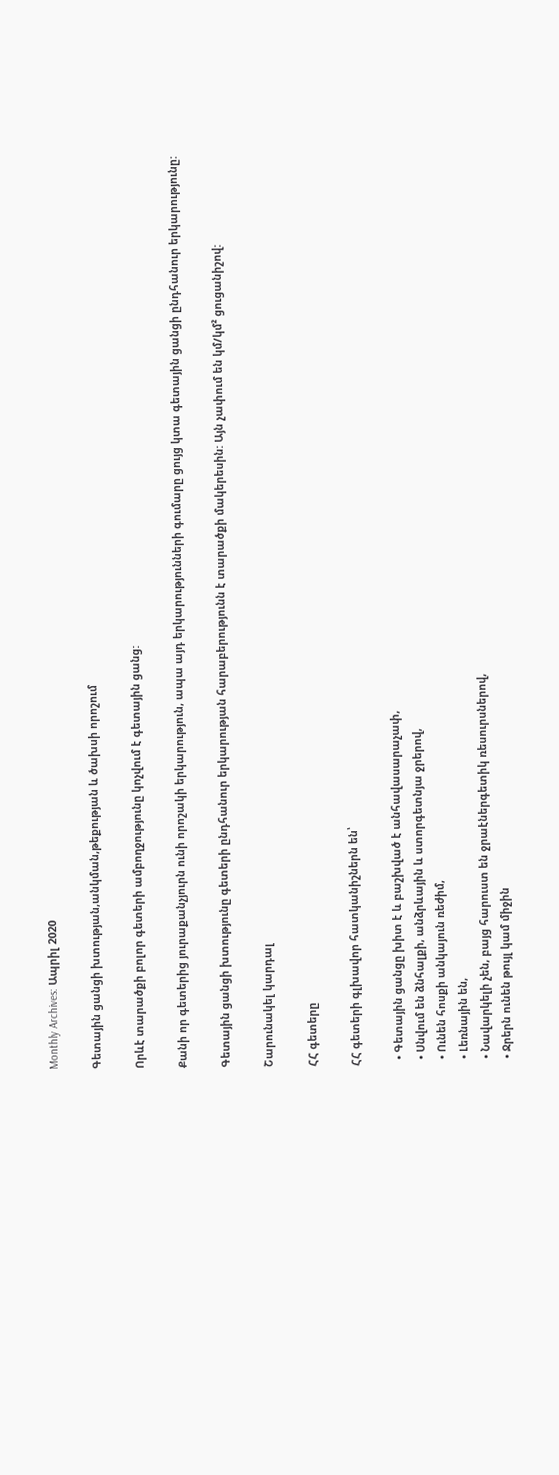Monthly Archives: Ապրիլ 2020

Գետային ցանցի խտության,անկման,թեքության և ծախսի որոշում

Որևէ տարածքի բոլոր գետերի ամբողջությունը կոչվում է գետային ցանց:

Քանի որ գետերից յուրաքանչյուրն ունի որոշակի երկարություն, ապա այդ երկարությունների գումարը ցույց կտա գետային ցանցի ընդհանուր երկարությունը:

Գետային ցանցի խտությունը գետերի ընդհանուր երկարության հարաբերությունն է տարածքի մակերեսին: Այն չափում են կմ/կմ² ցուցանիշով:

Շարունակել կարդալ

ՀՀ գետերը

ՀՀ գետերի գլխավոր հատկանիշներն են՝

  • Գետային ցանցը խիտ է և բաշխված է անհավասարաչափ,
  • Սնվում են ձնհալքի, անձրևային և ստորգետնյա ջրերով,
  • Ունեն հոսքի անկայուն ռեժիմ,
  • Լեռնային են,
  • Նավարկելի չեն, բայց հարուստ են ջրաէներգետիկ ռեսուրսներով,
  • Ջրերն ունեն թույլ կամ միջին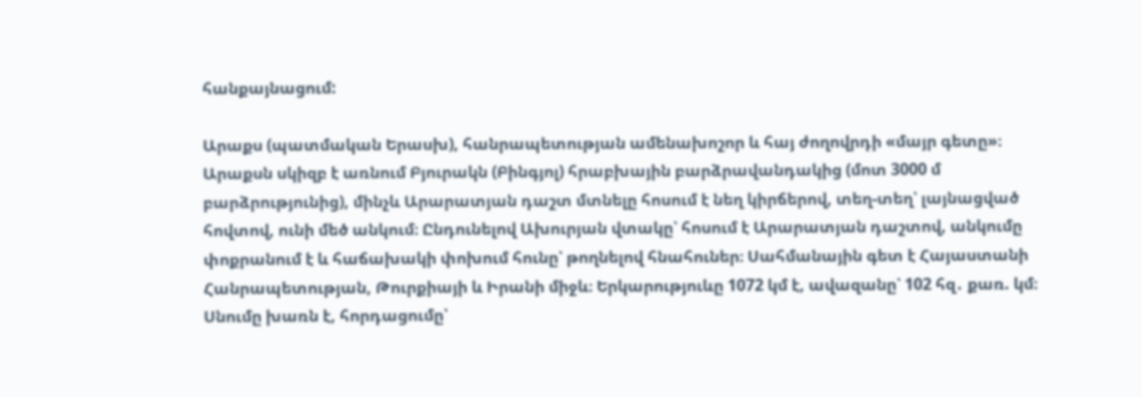հանքայնացում:

Արաքս (պատմական Երասխ), հանրապետության ամենախոշոր և հայ ժողովրդի «մայր գետը»։ Արաքսն սկիզբ է առնում Բյուրակն (Բինգյոլ) հրաբխային բարձրավանդակից (մոտ 3000 մ բարձրությունից), մինչև Արարատյան դաշտ մտնելը հոսում է նեղ կիրճերով, տեղ-տեղ՝ լայնացված հովտով, ունի մեծ անկում։ Ընդունելով Ախուրյան վտակը՝ հոսում է Արարատյան դաշտով, անկումը փոքրանում է և հաճախակի փոխում հունը՝ թողնելով հնահուներ։ Սահմանային գետ է Հայաստանի Հանրապետության, Թուրքիայի և Իրանի միջև։ Երկարություևը 1072 կմ է, ավազանը՝ 102 հզ․ քառ. կմ։ Սնումը խառն է, հորդացումը՝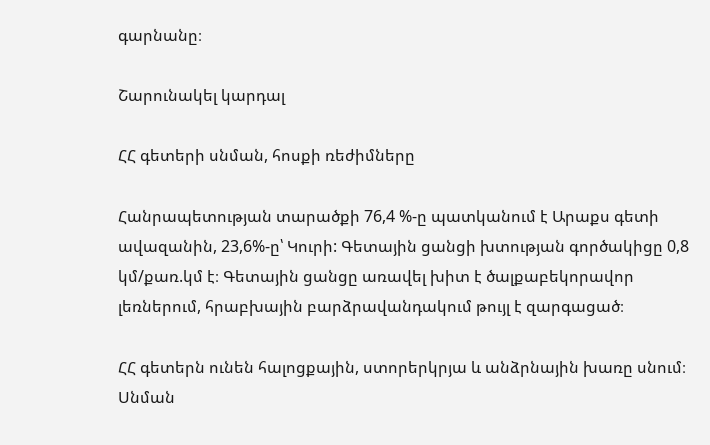գարնանը։

Շարունակել կարդալ

ՀՀ գետերի սնման, հոսքի ռեժիմները

Հանրապետության տարածքի 76,4 %-ը պատկանում է Արաքս գետի ավազանին, 23,6%-ը՝ Կուրի: Գետային ցանցի խտության գործակիցը 0,8 կմ/քառ.կմ է։ Գետային ցանցը առավել խիտ է ծալքաբեկորավոր լեռներում, հրաբխային բարձրավանդակում թույլ է զարգացած։

ՀՀ գետերն ունեն հալոցքային, ստորերկրյա և անձրնային խառը սնում։ Սնման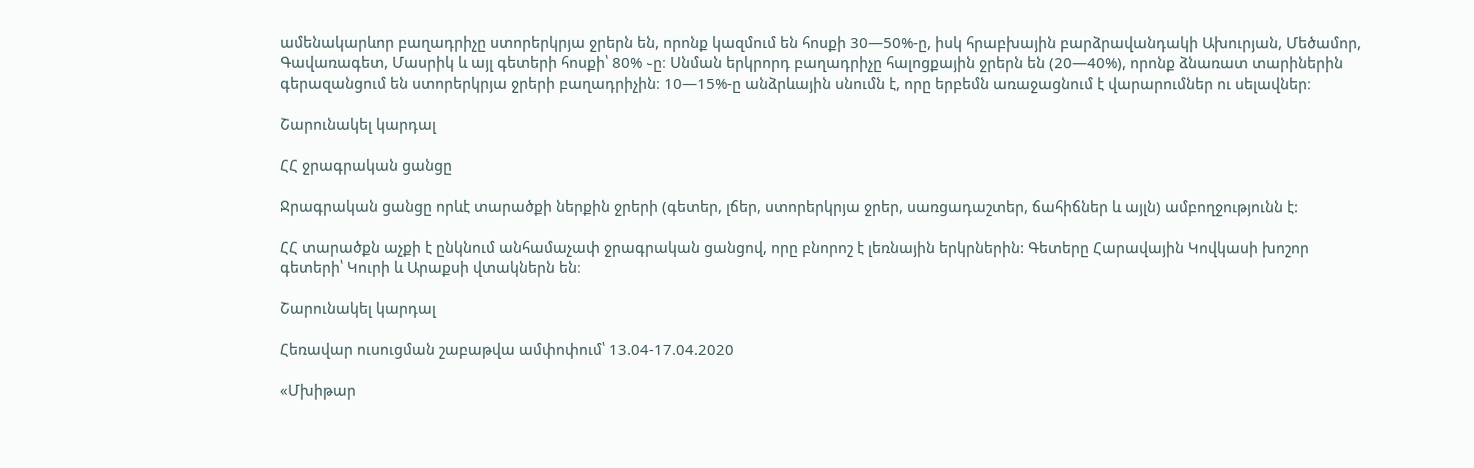ամենակարևոր բաղադրիչը ստորերկրյա ջրերն են, որոնք կազմում են հոսքի 30—50%-ը, իսկ հրաբխային բարձրավանդակի Ախուրյան, Մեծամոր, Գավառագետ, Մասրիկ և այլ գետերի հոսքի՝ 80% ֊ը։ Սնման երկրորդ բաղադրիչը հալոցքային ջրերն են (20—40%), որոնք ձնառատ տարիներին գերազանցում են ստորերկրյա ջրերի բաղադրիչին։ 10—15%-ը անձրևային սնումն է, որը երբեմն առաջացնում է վարարումներ ու սելավներ։

Շարունակել կարդալ

ՀՀ ջրագրական ցանցը

Ջրագրական ցանցը որևէ տարածքի ներքին ջրերի (գետեր, լճեր, ստորերկրյա ջրեր, սառցադաշտեր, ճահիճներ և այլն) ամբողջությունն է:

ՀՀ տարածքն աչքի է ընկնում անհամաչափ ջրագրական ցանցով, որը բնորոշ է լեռնային երկրներին: Գետերը Հարավային Կովկասի խոշոր գետերի՝ Կուրի և Արաքսի վտակներն են։

Շարունակել կարդալ

Հեռավար ուսուցման շաբաթվա ամփոփում՝ 13.04-17.04.2020

«Մխիթար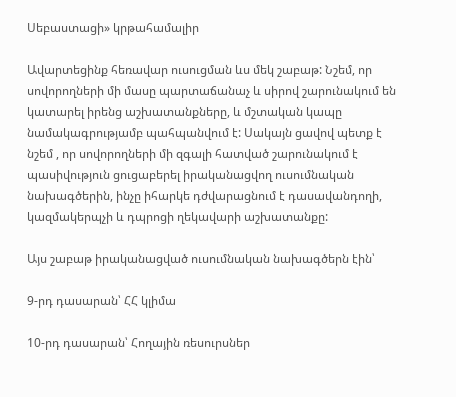Սեբաստացի» կրթահամալիր

Ավարտեցինք հեռավար ուսուցման ևս մեկ շաբաթ: Նշեմ, որ սովորողների մի մասը պարտաճանաչ և սիրով շարունակում են կատարել իրենց աշխատանքները, և մշտական կապը նամակագրությամբ պահպանվում է: Սակայն ցավով պետք է նշեմ , որ սովորողների մի զգալի հատված շարունակում է պասիվություն ցուցաբերել իրականացվող ուսումնական նախագծերին, ինչը իհարկե դժվարացնում է դասավանդողի, կազմակերպչի և դպրոցի ղեկավարի աշխատանքը:

Այս շաբաթ իրականացված ուսումնական նախագծերն էին՝

9-րդ դասարան՝ ՀՀ կլիմա

10-րդ դասարան՝ Հողային ռեսուրսներ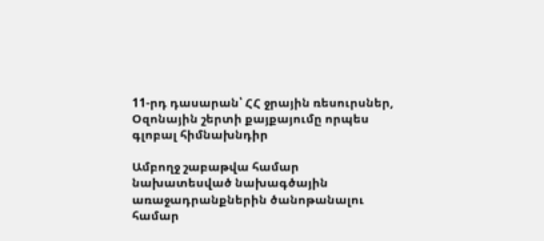11-րդ դասարան՝ ՀՀ ջրային ռեսուրսներ, Օզոնային շերտի քայքայումը որպես գլոբալ հիմնախնդիր

Ամբողջ շաբաթվա համար նախատեսված նախագծային առաջադրանքներին ծանոթանալու համար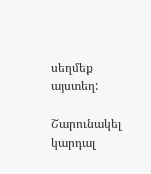սեղմեք այստեղ:

Շարունակել կարդալ